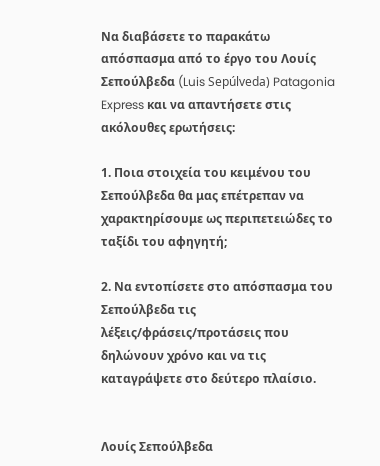Να διαβάσετε το παρακάτω απόσπασμα από το έργο του Λουίς Σεπούλβεδα (Luis Sepúlveda) Patagonia Express και να απαντήσετε στις ακόλουθες ερωτήσεις:

1. Ποια στοιχεία του κειμένου του Σεπούλβεδα θα μας επέτρεπαν να χαρακτηρίσουμε ως περιπετειώδες το ταξίδι του αφηγητή;

2. Να εντοπίσετε στο απόσπασμα του Σεπούλβεδα τις λέξεις/φράσεις/προτάσεις που δηλώνουν χρόνο και να τις καταγράψετε στο δεύτερο πλαίσιο.


Λουίς Σεπούλβεδα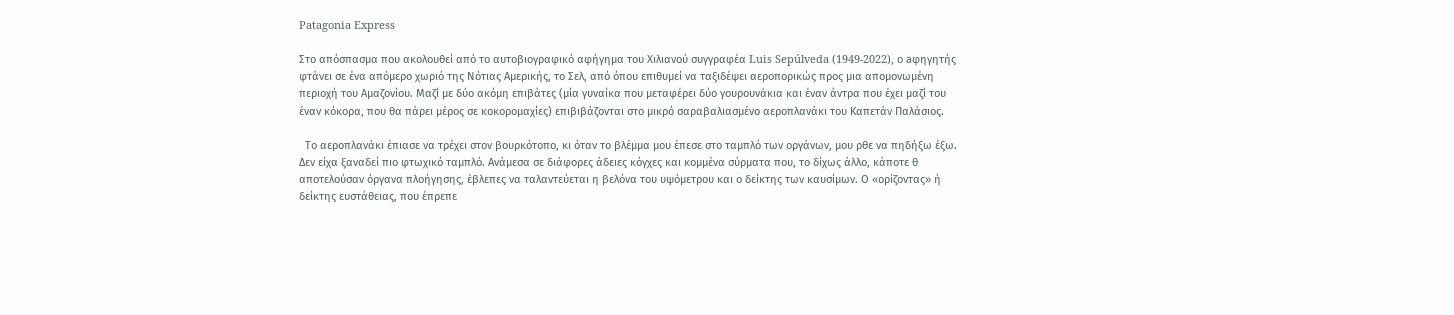Patagonia Express

Στο απόσπασμα που ακολουθεί από το αυτοβιογραφικό αφήγημα του Χιλιανού συγγραφέα Luis Sepúlveda (1949-2022), ο aφηγητής φτάνει σε ένα απόμερο χωριό της Νότιας Αμερικής, το Σελ, από όπου επιθυμεί να ταξιδέψει αεροπορικώς προς μια απομονωμένη περιοχή του Αμαζονίου. Μαζί με δύο ακόμη επιβάτες (μία γυναίκα που μεταφέρει δύο γουρουνάκια και έναν άντρα που έχει μαζί του έναν κόκορα, που θα πάρει μέρος σε κοκορομαχίες) επιβιβάζονται στο μικρό σαραβαλιασμένο αεροπλανάκι του Καπετάν Παλάσιος.

  Το αεροπλανάκι έπιασε να τρέχει στον βουρκότοπο, κι όταν το βλέμμα μου έπεσε στο ταμπλό των οργάνων, μου ρθε να πηδήξω έξω. Δεν είχα ξαναδεί πιο φτωχικό ταμπλό. Ανάμεσα σε διάφορες άδειες κόγχες και κομμένα σύρματα που, το δίχως άλλο, κάποτε θ αποτελούσαν όργανα πλοήγησης, έβλεπες να ταλαντεύεται η βελόνα του υψόμετρου και ο δείκτης των καυσίμων. Ο «ορίζοντας» ή δείκτης ευστάθειας, που έπρεπε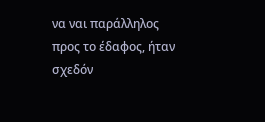να ναι παράλληλος προς το έδαφος, ήταν σχεδόν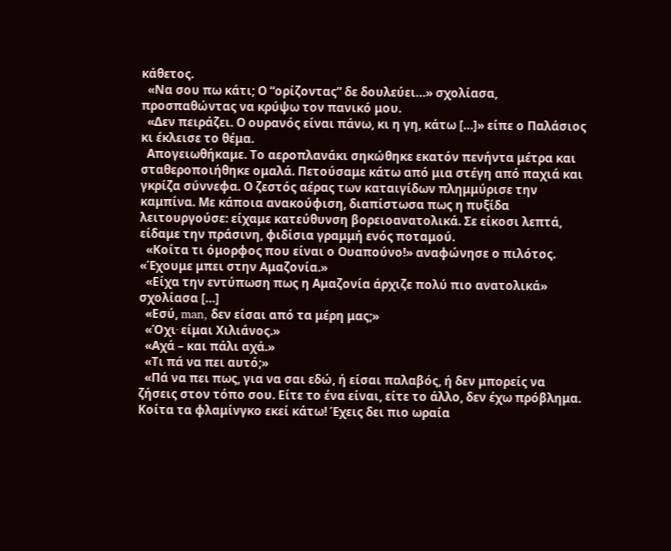κάθετος.
  «Να σου πω κάτι; Ο “ορίζοντας” δε δουλεύει…» σχολίασα, προσπαθώντας να κρύψω τον πανικό μου.
  «Δεν πειράζει. Ο ουρανός είναι πάνω, κι η γη, κάτω […]» είπε ο Παλάσιος κι έκλεισε το θέμα.
  Απογειωθήκαμε. Το αεροπλανάκι σηκώθηκε εκατόν πενήντα μέτρα και σταθεροποιήθηκε ομαλά. Πετούσαμε κάτω από μια στέγη από παχιά και γκρίζα σύννεφα. Ο ζεστός αέρας των καταιγίδων πλημμύρισε την καμπίνα. Με κάποια ανακούφιση, διαπίστωσα πως η πυξίδα λειτουργούσε: είχαμε κατεύθυνση βορειοανατολικά. Σε είκοσι λεπτά, είδαμε την πράσινη, φιδίσια γραμμή ενός ποταμού.
  «Κοίτα τι όμορφος που είναι ο Ουαπούνο!» αναφώνησε ο πιλότος. «Έχουμε μπει στην Αμαζονία.»
  «Είχα την εντύπωση πως η Αμαζονία άρχιζε πολύ πιο ανατολικά» σχολίασα […]
  «Εσύ, man, δεν είσαι από τα μέρη μας;»
  «Όχι∙ είμαι Χιλιάνος.»
  «Αχά – και πάλι αχά.»
  «Τι πά να πει αυτό;»
  «Πά να πει πως, για να σαι εδώ, ή είσαι παλαβός, ή δεν μπορείς να ζήσεις στον τόπο σου. Είτε το ένα είναι, είτε το άλλο, δεν έχω πρόβλημα. Κοίτα τα φλαμίνγκο εκεί κάτω! Έχεις δει πιο ωραία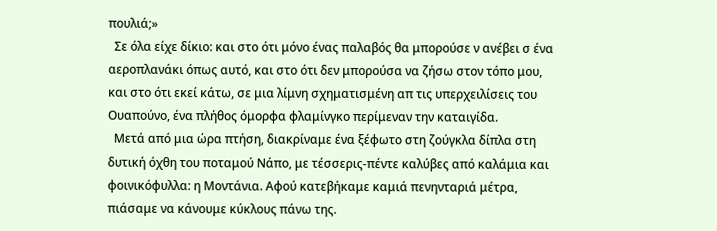πουλιά;»
  Σε όλα είχε δίκιο: και στο ότι μόνο ένας παλαβός θα μπορούσε ν ανέβει σ ένα αεροπλανάκι όπως αυτό, και στο ότι δεν μπορούσα να ζήσω στον τόπο μου, και στο ότι εκεί κάτω, σε μια λίμνη σχηματισμένη απ τις υπερχειλίσεις του Ουαπούνο, ένα πλήθος όμορφα φλαμίνγκο περίμεναν την καταιγίδα.
  Μετά από μια ώρα πτήση, διακρίναμε ένα ξέφωτο στη ζούγκλα δίπλα στη δυτική όχθη του ποταμού Νάπο, με τέσσερις-πέντε καλύβες από καλάμια και φοινικόφυλλα: η Μοντάνια. Αφού κατεβήκαμε καμιά πενηνταριά μέτρα, πιάσαμε να κάνουμε κύκλους πάνω της.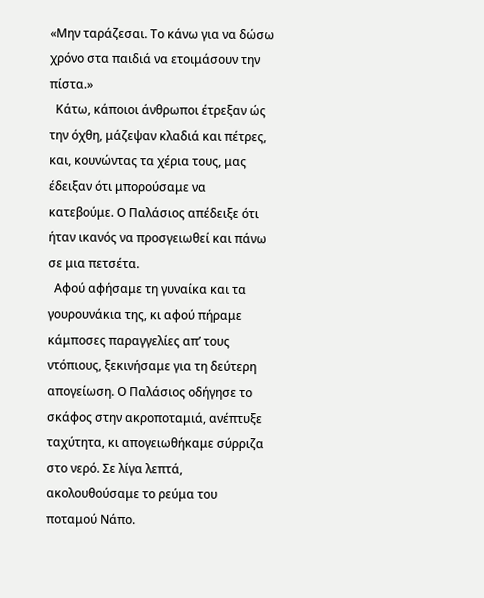«Μην ταράζεσαι. Το κάνω για να δώσω χρόνο στα παιδιά να ετοιμάσουν την πίστα.»
  Κάτω, κάποιοι άνθρωποι έτρεξαν ώς την όχθη, μάζεψαν κλαδιά και πέτρες, και, κουνώντας τα χέρια τους, μας έδειξαν ότι μπορούσαμε να κατεβούμε. Ο Παλάσιος απέδειξε ότι ήταν ικανός να προσγειωθεί και πάνω σε μια πετσέτα.
  Αφού αφήσαμε τη γυναίκα και τα γουρουνάκια της, κι αφού πήραμε κάμποσες παραγγελίες απ’ τους ντόπιους, ξεκινήσαμε για τη δεύτερη απογείωση. Ο Παλάσιος οδήγησε το σκάφος στην ακροποταμιά, ανέπτυξε ταχύτητα, κι απογειωθήκαμε σύρριζα στο νερό. Σε λίγα λεπτά, ακολουθούσαμε το ρεύμα του ποταμού Νάπο.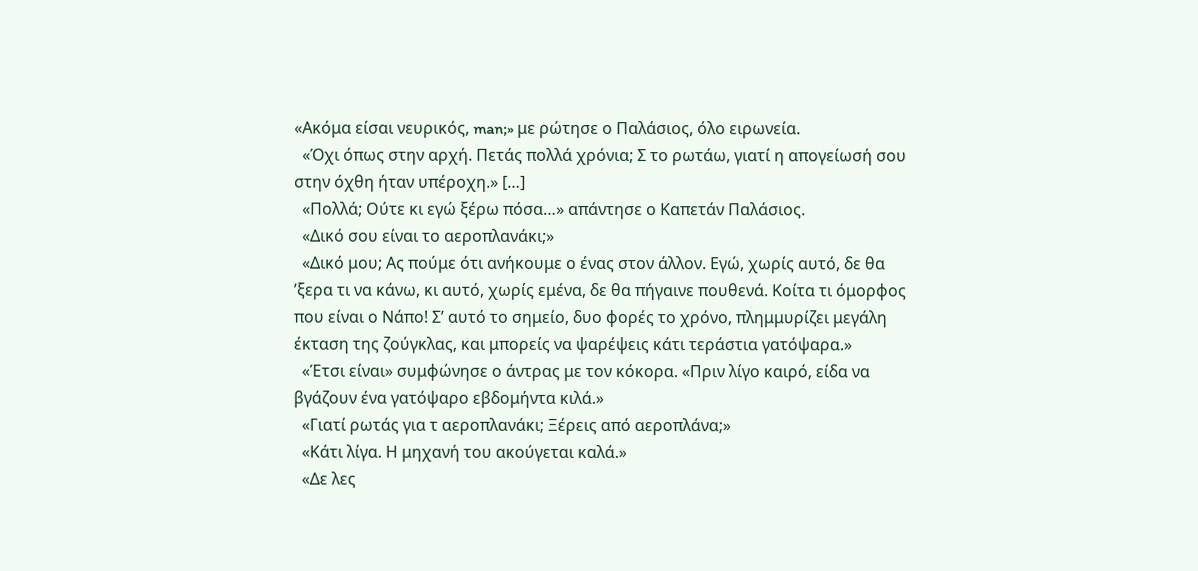«Ακόμα είσαι νευρικός, man;» με ρώτησε ο Παλάσιος, όλο ειρωνεία.
  «Όχι όπως στην αρχή. Πετάς πολλά χρόνια; Σ το ρωτάω, γιατί η απογείωσή σου στην όχθη ήταν υπέροχη.» […]
  «Πολλά; Ούτε κι εγώ ξέρω πόσα…» απάντησε ο Καπετάν Παλάσιος.
  «Δικό σου είναι το αεροπλανάκι;»
  «Δικό μου; Ας πούμε ότι ανήκουμε ο ένας στον άλλον. Εγώ, χωρίς αυτό, δε θα ’ξερα τι να κάνω, κι αυτό, χωρίς εμένα, δε θα πήγαινε πουθενά. Κοίτα τι όμορφος που είναι ο Νάπο! Σ’ αυτό το σημείο, δυο φορές το χρόνο, πλημμυρίζει μεγάλη έκταση της ζούγκλας, και μπορείς να ψαρέψεις κάτι τεράστια γατόψαρα.»
  «Έτσι είναι» συμφώνησε ο άντρας με τον κόκορα. «Πριν λίγο καιρό, είδα να βγάζουν ένα γατόψαρο εβδομήντα κιλά.»
  «Γιατί ρωτάς για τ αεροπλανάκι; Ξέρεις από αεροπλάνα;»
  «Κάτι λίγα. Η μηχανή του ακούγεται καλά.»
  «Δε λες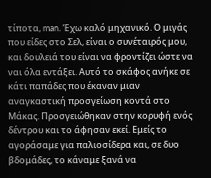τίποτα, man. Έχω καλό μηχανικό. Ο μιγάς που είδες στο Σελ, είναι ο συνέταιρός μου, και δουλειά του είναι να φροντίζει ώστε να ναι όλα εντάξει. Αυτό το σκάφος ανήκε σε κάτι παπάδες που έκαναν μιαν αναγκαστική προσγείωση κοντά στο Μάκας. Προσγειώθηκαν στην κορυφή ενός δέντρου και το άφησαν εκεί. Εμείς το αγοράσαμε για παλιοσίδερα και, σε δυο βδομάδες, το κάναμε ξανά να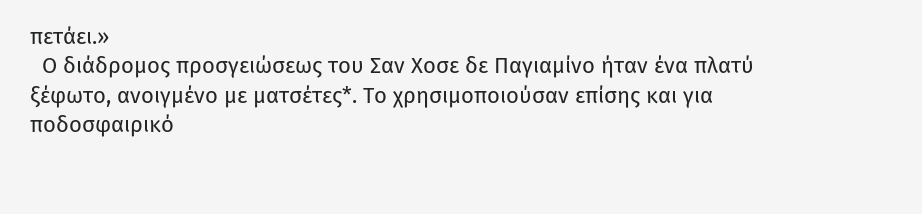πετάει.»
  Ο διάδρομος προσγειώσεως του Σαν Χοσε δε Παγιαμίνο ήταν ένα πλατύ ξέφωτο, ανοιγμένο με ματσέτες*. Το χρησιμοποιούσαν επίσης και για ποδοσφαιρικό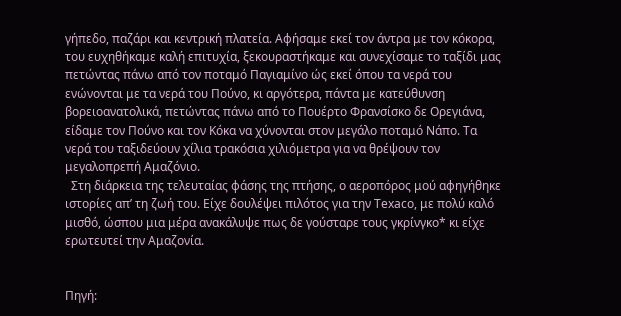γήπεδο, παζάρι και κεντρική πλατεία. Αφήσαμε εκεί τον άντρα με τον κόκορα, του ευχηθήκαμε καλή επιτυχία, ξεκουραστήκαμε και συνεχίσαμε το ταξίδι μας πετώντας πάνω από τον ποταμό Παγιαμίνο ώς εκεί όπου τα νερά του ενώνονται με τα νερά του Πούνο, κι αργότερα, πάντα με κατεύθυνση βορειοανατολικά, πετώντας πάνω από το Πουέρτο Φρανσίσκο δε Ορεγιάνα, είδαμε τον Πούνο και τον Κόκα να χύνονται στον μεγάλο ποταμό Νάπο. Τα νερά του ταξιδεύουν χίλια τρακόσια χιλιόμετρα για να θρέψουν τον μεγαλοπρεπή Αμαζόνιο.
  Στη διάρκεια της τελευταίας φάσης της πτήσης, ο αεροπόρος μού αφηγήθηκε ιστορίες απ’ τη ζωή του. Είχε δουλέψει πιλότος για την Texaco, με πολύ καλό μισθό, ώσπου μια μέρα ανακάλυψε πως δε γούσταρε τους γκρίνγκο* κι είχε ερωτευτεί την Αμαζονία.


Πηγή: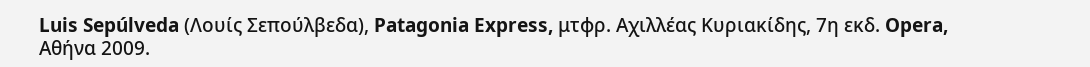Luis Sepúlveda (Λουίς Σεπούλβεδα), Patagonia Express, μτφρ. Αχιλλέας Κυριακίδης, 7η εκδ. Opera, Αθήνα 2009.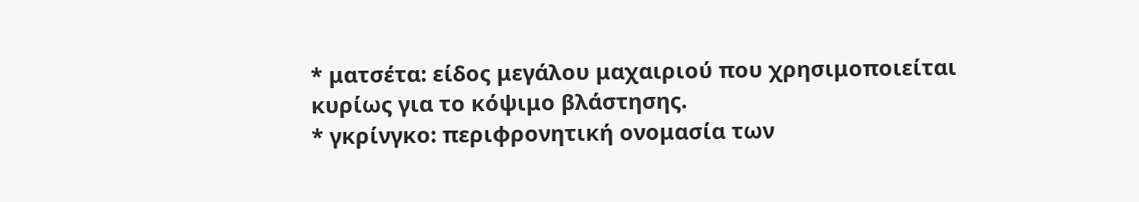* ματσέτα: είδος μεγάλου μαχαιριού που χρησιμοποιείται κυρίως για το κόψιμο βλάστησης.
* γκρίνγκο: περιφρονητική ονομασία των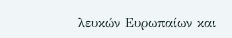λευκών Ευρωπαίων και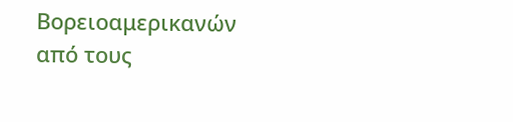Βορειοαμερικανών από τους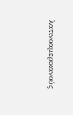λατινοαμερικανούς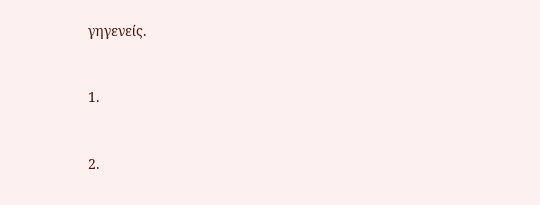γηγενείς.


1.


2.